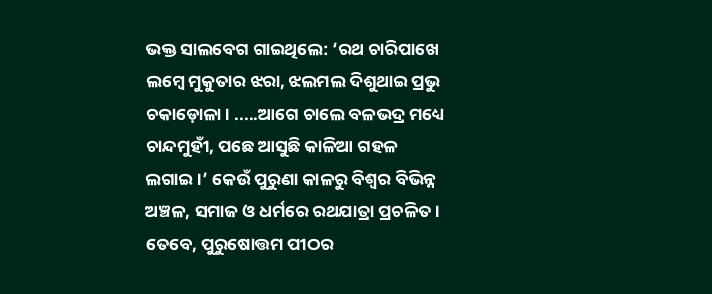ଭକ୍ତ ସାଲବେଗ ଗାଇଥିଲେ: ‘ରଥ ଚାରିପାଖେ ଲମ୍ବେ ମୁକୁତାର ଝରା, ଝଲମଲ ଦିଶୁଥାଇ ପ୍ରଭୁ ଚକାଡ଼ୋଳା। .....ଆଗେ ଚାଲେ ବଳଭଦ୍ର ମଧ୍ୟେ ଚାନ୍ଦମୁହୀଁ, ପଛେ ଆସୁଛି କାଳିଆ ଗହଳ ଲଗାଇ।’ କେଉଁ ପୁରୁଣା କାଳରୁ ବିଶ୍ୱର ବିଭିନ୍ନ ଅଞ୍ଚଳ, ସମାଜ ଓ ଧର୍ମରେ ରଥଯାତ୍ରା ପ୍ରଚଳିତ। ତେବେ, ପୁରୁଷୋତ୍ତମ ପୀଠର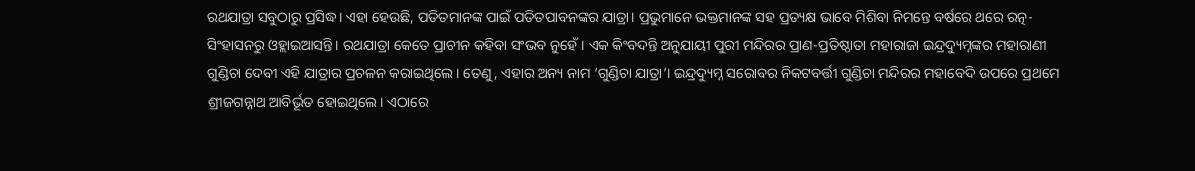ରଥଯାତ୍ରା ସବୁଠାରୁ ପ୍ରସିଦ୍ଧ। ଏହା ହେଉଛି, ପତିତମାନଙ୍କ ପାଇଁ ପତିତପାବନଙ୍କର ଯାତ୍ରା। ପ୍ରଭୁମାନେ ଭକ୍ତମାନଙ୍କ ସହ ପ୍ରତ୍ୟକ୍ଷ ଭାବେ ମିଶିବା ନିମନ୍ତେ ବର୍ଷରେ ଥରେ ରତ୍ନ-ସିଂହାସନରୁ ଓହ୍ଲାଇଆସନ୍ତି। ରଥଯାତ୍ରା କେତେ ପ୍ରାଚୀନ କହିବା ସଂଭବ ନୁହେଁ। ଏକ କିଂବଦନ୍ତି ଅନୁଯାୟୀ ପୁରୀ ମନ୍ଦିରର ପ୍ରାଣ-ପ୍ରତିଷ୍ଠାତା ମହାରାଜା ଇନ୍ଦ୍ରଦ୍ୟୁମ୍ନଙ୍କର ମହାରାଣୀ ଗୁଣ୍ଡିଚା ଦେବୀ ଏହି ଯାତ୍ରାର ପ୍ରଚଳନ କରାଇଥିଲେ। ତେଣୁ, ଏହାର ଅନ୍ୟ ନାମ ‘ଗୁଣ୍ଡିଚା ଯାତ୍ରା’। ଇନ୍ଦ୍ରଦ୍ୟୁମ୍ନ ସରୋବର ନିକଟବର୍ତ୍ତୀ ଗୁଣ୍ଡିଚା ମନ୍ଦିରର ମହାବେଦି ଉପରେ ପ୍ରଥମେ ଶ୍ରୀଜଗନ୍ନାଥ ଆବିର୍ଭୂତ ହୋଇଥିଲେ। ଏଠାରେ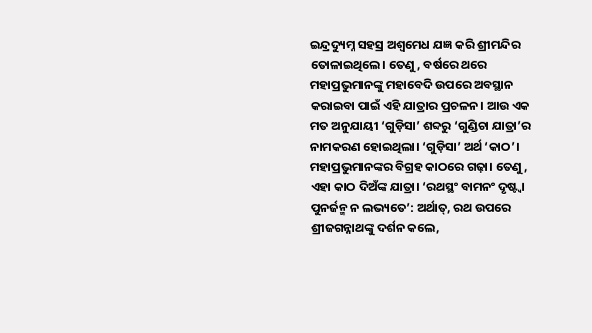ଇନ୍ଦ୍ରଦ୍ୟୁମ୍ନ ସହସ୍ର ଅଶ୍ୱମେଧ ଯଜ୍ଞ କରି ଶ୍ରୀମନ୍ଦିର ତୋଳାଇଥିଲେ। ତେଣୁ, ବର୍ଷରେ ଥରେ ମହାପ୍ରଭୁମାନଙ୍କୁ ମହାବେଦି ଉପରେ ଅବସ୍ଥାନ କରାଇବା ପାଇଁ ଏହି ଯାତ୍ରାର ପ୍ରଚଳନ। ଆଉ ଏକ ମତ ଅନୁଯାୟୀ ‘ଗୁଡ଼ିସା’ ଶବ୍ଦରୁ ‘ଗୁଣ୍ଡିଚା ଯାତ୍ରା’ର ନାମକରଣ ହୋଇଥିଲା। ‘ଗୁଡ଼ିସା’ ଅର୍ଥ ‘କାଠ’। ମହାପ୍ରଭୁମାନଙ୍କର ବିଗ୍ରହ କାଠରେ ଗଢ଼ା। ତେଣୁ, ଏହା କାଠ ଦିଅଁଙ୍କ ଯାତ୍ରା। ‘ରଥସ୍ଥଂ ବାମନଂ ଦୃଷ୍ଟ୍ଵା ପୁନର୍ଜନ୍ମ ନ ଲଭ୍ୟତେ’: ଅର୍ଥାତ୍, ରଥ ଉପରେ ଶ୍ରୀଜଗନ୍ନାଥଙ୍କୁ ଦର୍ଶନ କଲେ,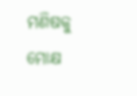ମଣିଷକୁ ମୋକ୍ଷ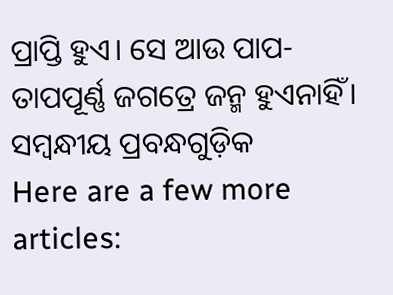ପ୍ରାପ୍ତି ହୁଏ। ସେ ଆଉ ପାପ-ତାପପୂର୍ଣ୍ଣ ଜଗତ୍ରେ ଜନ୍ମ ହୁଏନାହିଁ।
ସମ୍ବନ୍ଧୀୟ ପ୍ରବନ୍ଧଗୁଡ଼ିକ
Here are a few more articles: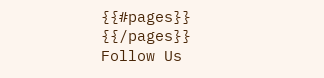{{#pages}}
{{/pages}}
Follow Us